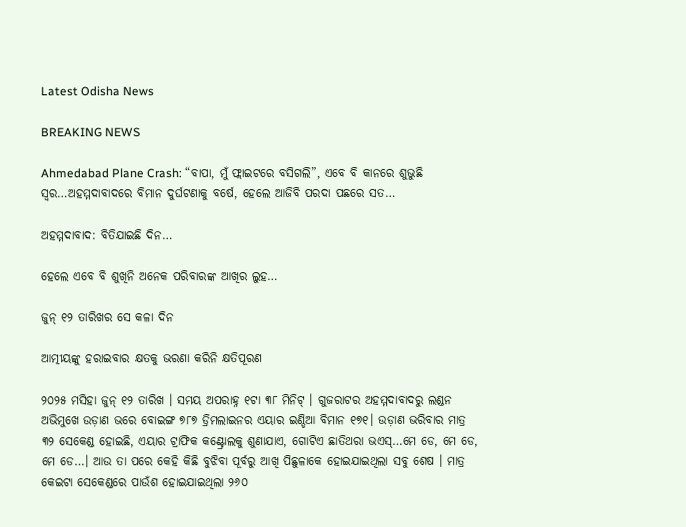Latest Odisha News

BREAKING NEWS

Ahmedabad Plane Crash: “ବାପା, ମୁଁ ଫ୍ଲାଇଟରେ ବସିଗଲି”, ଏବେ ବି କାନରେ ଶୁଭୁଛି ସ୍ବର…ଅହମ୍ମଦାବାଦରେ ବିମାନ ଦୁର୍ଘଟଣାକୁ ବର୍ଷେ, ହେଲେ ଆଜିବି ପରଦା ପଛରେ ସତ…

ଅହମ୍ମଦାବାଦ: ବିତିଯାଇଛି ଦିନ…

ହେଲେ ଏବେ ବି ଶୁଖିନି ଅନେକ ପରିବାରଙ୍କ ଆଖିର ଲୁହ…

ଜୁନ୍ ୧୨ ତାରିଖର ସେ କଳା ଦିନ

ଆତ୍ମୀୟଙ୍କୁ ହରାଇବାର କ୍ଷତକୁ ଭରଣା କରିନି କ୍ଷତିପୂରଣ

୨୦୨୫ ମସିହା ଜୁନ୍ ୧୨ ତାରିଖ । ସମୟ ଅପରାହ୍ନ ୧ଟା ୩୮ ମିନିଟ୍ । ଗୁଜରାଟର ଅହମ୍ମଦାବାଦରୁ ଲଣ୍ଡନ ଅଭିମୁଖେ ଉଡ଼ାଣ ଭରେ ବୋଇଙ୍ଗ ୭୮୭ ଡ୍ରିମଲାଇନର ଏୟାର ଇଣ୍ଡିଆ ବିମାନ ୧୭୧। ଉଡ଼ାଣ ଭରିବାର ମାତ୍ର ୩୨ ସେକେଣ୍ଡ ହୋଇଛି, ଏୟାର ଟ୍ରାଫିକ କଣ୍ଟ୍ରୋଲକୁ ଶୁଣାଯାଏ, ଗୋଟିଏ ଛାତିଥରା ଭଏସ୍…ମେ ଡେ, ମେ ଡେ, ମେ ଡେ…। ଆଉ ତା ପରେ କେହି କିଛି ବୁଝିବା ପୂର୍ବରୁ ଆଖି ପିଛୁଳାକେ ହୋଇଯାଇଥିଲା ସବୁ ଶେଷ । ମାତ୍ର କେଇଟା ସେକେଣ୍ଡରେ ପାଉଁଶ ହୋଇଯାଇଥିଲା ୨୬୦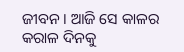ଜୀବନ । ଆଜି ସେ କାଳର କରାଳ ଦିନକୁ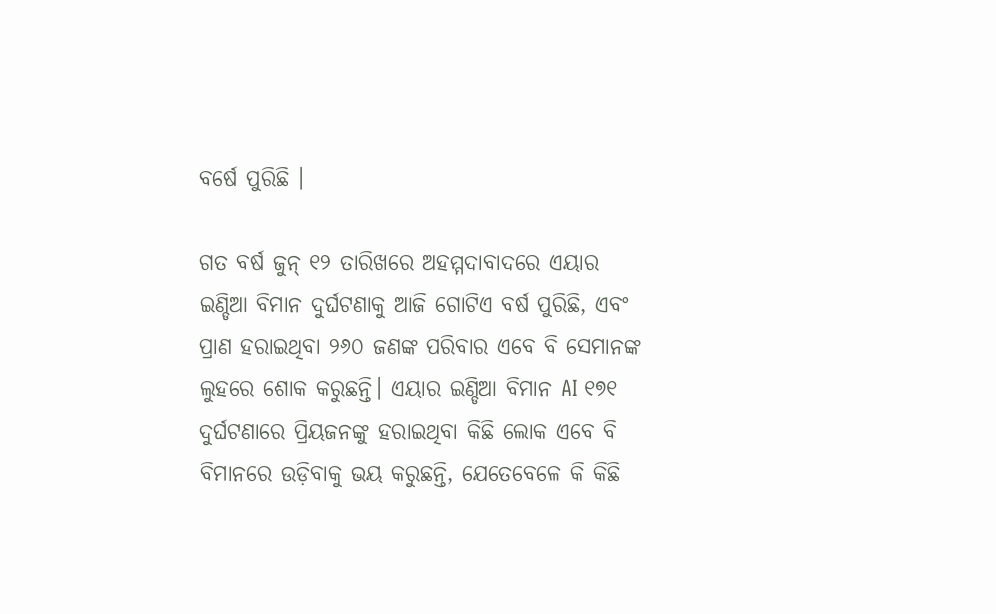ବର୍ଷେ ପୁରିଛି ।

ଗତ ବର୍ଷ ଜୁନ୍ ୧୨ ତାରିଖରେ ଅହମ୍ମଦାବାଦରେ ଏୟାର ଇଣ୍ଡିଆ ବିମାନ ଦୁର୍ଘଟଣାକୁ ଆଜି ଗୋଟିଏ ବର୍ଷ ପୁରିଛି, ଏବଂ ପ୍ରାଣ ହରାଇଥିବା ୨୬୦ ଜଣଙ୍କ ପରିବାର ଏବେ ବି ସେମାନଙ୍କ ଲୁହରେ ଶୋକ କରୁଛନ୍ତି। ଏୟାର ଇଣ୍ଡିଆ ବିମାନ AI ୧୭୧ ଦୁର୍ଘଟଣାରେ ପ୍ରିୟଜନଙ୍କୁ ହରାଇଥିବା କିଛି ଲୋକ ଏବେ ବି ବିମାନରେ ଉଡ଼ିବାକୁ ଭୟ କରୁଛନ୍ତି, ଯେତେବେଳେ କି କିଛି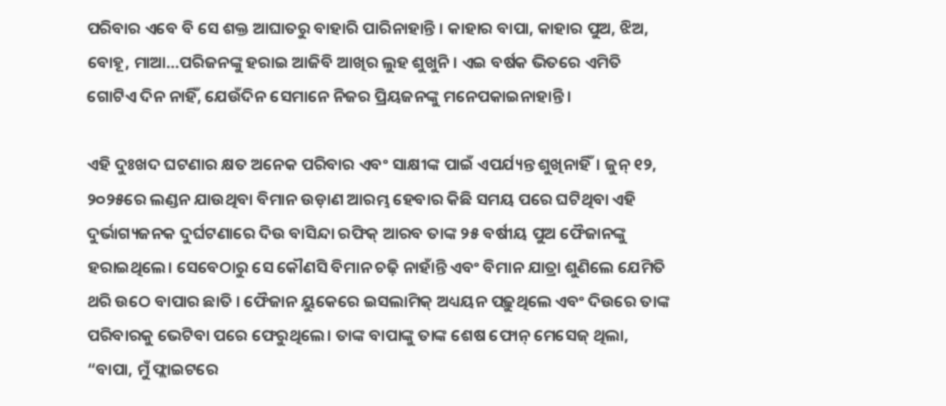ପରିବାର ଏବେ ବି ସେ ଶକ୍ତ ଆଘାତରୁ ବାହାରି ପାରିନାହାନ୍ତି । କାହାର ବାପା, କାହାର ପୁଅ, ଝିଅ, ବୋହୂ, ମାଆ…ପରିଜନଙ୍କୁ ହରାଇ ଆଜିବି ଆଖିର ଲୁହ ଶୁଖୁନି । ଏଇ ବର୍ଷକ ଭିତରେ ଏମିତି ଗୋଟିଏ ଦିନ ନାହିଁ, ଯେଉଁଦିନ ସେମାନେ ନିଜର ପ୍ରିୟଜନଙ୍କୁ ମନେପକାଇନାହାନ୍ତି ।

ଏହି ଦୁଃଖଦ ଘଟଣାର କ୍ଷତ ଅନେକ ପରିବାର ଏବଂ ସାକ୍ଷୀଙ୍କ ପାଇଁ ଏପର୍ଯ୍ୟନ୍ତ ଶୁଖିନାହିଁ। ଜୁନ୍ ୧୨, ୨୦୨୫ରେ ଲଣ୍ଡନ ଯାଉଥିବା ବିମାନ ଉଡ଼ାଣ ଆରମ୍ଭ ହେବାର କିଛି ସମୟ ପରେ ଘଟିଥିବା ଏହି ଦୁର୍ଭାଗ୍ୟଜନକ ଦୁର୍ଘଟଣାରେ ଦିଉ ବାସିନ୍ଦା ରଫିକ୍ ଆରବ ତାଙ୍କ ୨୫ ବର୍ଷୀୟ ପୁଅ ଫୈଜାନଙ୍କୁ ହରାଇଥିଲେ। ସେବେଠାରୁ ସେ କୌଣସି ବିମାନ ଚଢ଼ି ନାହାଁନ୍ତି ଏବଂ ବିମାନ ଯାତ୍ରା ଶୁଣିଲେ ଯେମିତି ଥରି ଉଠେ ବାପାର ଛାତି । ଫୈଜାନ ୟୁକେରେ ଇସଲାମିକ୍ ଅଧ୍ୟୟନ ପଢ଼ୁଥିଲେ ଏବଂ ଦିଉରେ ତାଙ୍କ ପରିବାରକୁ ଭେଟିବା ପରେ ଫେରୁଥିଲେ। ତାଙ୍କ ବାପାଙ୍କୁ ତାଙ୍କ ଶେଷ ଫୋନ୍ ମେସେଜ୍ ଥିଲା, “ବାପା, ମୁଁ ଫ୍ଲାଇଟରେ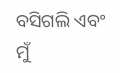ବସିଗଲି ଏବଂ ମୁଁ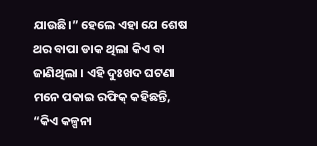ଯାଉଛି।” ହେଲେ ଏହା ଯେ ଶେଷ ଥର ବାପା ଡାକ ଥିଲା କିଏ ବା ଜାଣିଥିଲା । ଏହି ଦୁଃଖଦ ଘଟଣା ମନେ ପକାଇ ରଫିକ୍ କହିଛନ୍ତି, “କିଏ କଳ୍ପନା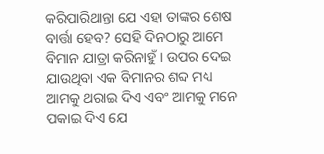କରିପାରିଥାନ୍ତା ଯେ ଏହା ତାଙ୍କର ଶେଷ ବାର୍ତ୍ତା ହେବ? ସେହି ଦିନଠାରୁ ଆମେ ବିମାନ ଯାତ୍ରା କରିନାହୁଁ । ଉପର ଦେଇ ଯାଉଥିବା ଏକ ବିମାନର ଶବ୍ଦ ମଧ୍ୟ ଆମକୁ ଥରାଇ ଦିଏ ଏବଂ ଆମକୁ ମନେ ପକାଇ ଦିଏ ଯେ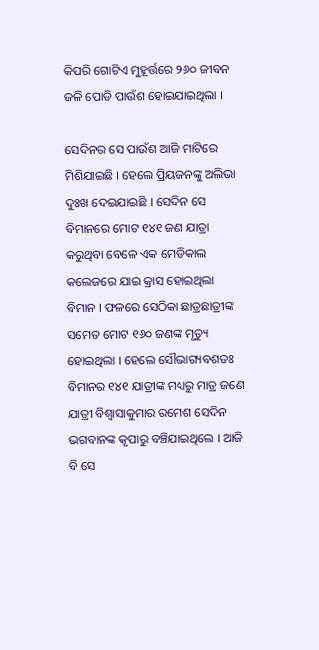କିପରି ଗୋଟିଏ ମୁହୂର୍ତ୍ତରେ ୨୬୦ ଜୀବନ ଜଳି ପୋଡି ପାଉଁଶ ହୋଇଯାଇଥିଲା ।

ସେଦିନର ସେ ପାଉଁଶ ଆଜି ମାଟିରେ ମିଶିଯାଇଛି । ହେଲେ ପ୍ରିୟଜନଙ୍କୁ ଅଲିଭା ଦୁଃଖ ଦେଇଯାଇଛି । ସେଦିନ ସେ ବିମାନରେ ମୋଟ ୧୪୧ ଜଣ ଯାତ୍ରା କରୁଥିବା ବେଳେ ଏକ ମେଡିକାଲ କଲେଜରେ ଯାଇ କ୍ରାସ ହୋଇଥିଲା ବିମାନ । ଫଳରେ ସେଠିକା ଛାତ୍ରଛାତ୍ରୀଙ୍କ ସମେତ ମୋଟ ୧୬୦ ଜଣଙ୍କ ମୃତ୍ୟୁ ହୋଇଥିଲା । ହେଲେ ସୌଭାଗ୍ୟବଶତଃ ବିମାନର ୧୪୧ ଯାତ୍ରୀଙ୍କ ମଧ୍ୟରୁ ମାତ୍ର ଜଣେ ଯାତ୍ରୀ ବିଶ୍ବାସାକୁମାର ରମେଶ ସେଦିନ ଭଗବାନଙ୍କ କୃପାରୁ ବଞ୍ଚିଯାଇଥିଲେ । ଆଜି ବି ସେ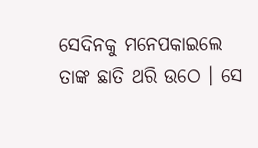ସେଦିନକୁ ମନେପକାଇଲେ ତାଙ୍କ ଛାତି ଥରି ଉଠେ । ସେ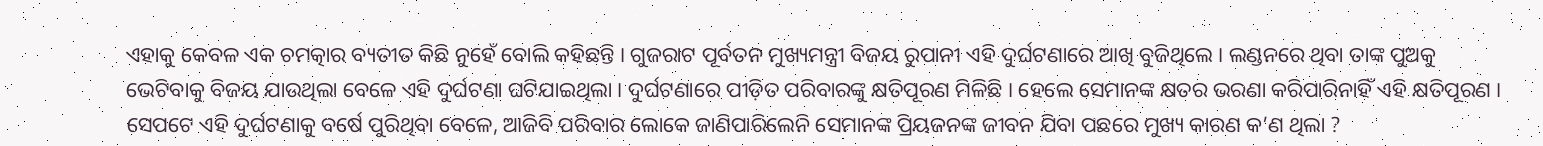ଏହାକୁ କେବଳ ଏକ ଚମତ୍କାର ବ୍ୟତୀତ କିଛି ନୁହେଁ ବୋଲି କହିଛନ୍ତି । ଗୁଜରାଟ ପୂର୍ବତନ ମୁଖ୍ୟମନ୍ତ୍ରୀ ବିଜୟ ରୁପାନୀ ଏହି ଦୁର୍ଘଟଣାରେ ଆଖି ବୁଜିଥିଲେ । ଲଣ୍ଡନରେ ଥିବା ତାଙ୍କ ପୁଅକୁ ଭେଟିବାକୁ ବିଜୟ ଯାଉଥିଲା ବେଳେ ଏହି ଦୁର୍ଘଟଣା ଘଟିଯାଇଥିଲା । ଦୁର୍ଘଟଣାରେ ପୀଡ଼ିତ ପରିବାରଙ୍କୁ କ୍ଷତିପୂରଣ ମିଳିଛି । ହେଲେ ସେମାନଙ୍କ କ୍ଷତର ଭରଣା କରିପାରିନାହିଁ ଏହି କ୍ଷତିପୂରଣ । ସେପଟେ ଏହି ଦୁର୍ଘଟଣାକୁ ବର୍ଷେ ପୁରିଥିବା ବେଳେ, ଆଜିବି ପରିବାର ଲୋକେ ଜାଣିପାରିଲେନି ସେମାନଙ୍କ ପ୍ରିୟଜନଙ୍କ ଜୀବନ ଯିବା ପଛରେ ମୁଖ୍ୟ କାରଣ କ’ଣ ଥିଲା ?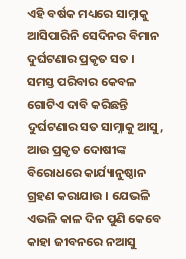ଏହି ବର୍ଷକ ମଧ୍ୟରେ ସାମ୍ନାକୁ ଆସିପାରିନି ସେଦିନର ବିମାନ ଦୁର୍ଘଟଣାର ପ୍ରକୃତ ସତ । ସମସ୍ତ ପରିବାର କେବଳ ଗୋଟିଏ ଦାବି କରିଛନ୍ତି ଦୁର୍ଘଟଣାର ସତ ସାମ୍ନାକୁ ଆସୁ, ଆଉ ପ୍ରକୃତ ଦୋଷୀଙ୍କ ବିରୋଧରେ କାର୍ଯ୍ୟାନୁଷ୍ଠାନ ଗ୍ରହଣ କରାଯାଉ । ଯେଭଳି ଏଭଳି କାଳ ଦିନ ପୁଣି କେବେ କାହା ଜୀବନରେ ନଆସୁ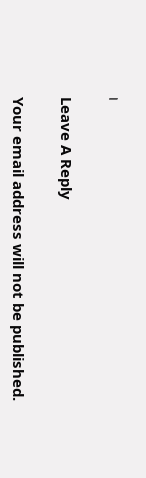।

Leave A Reply

Your email address will not be published.